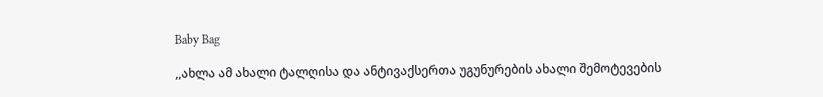Baby Bag

,,ახლა ამ ახალი ტალღისა და ანტივაქსერთა უგუნურების ახალი შემოტევების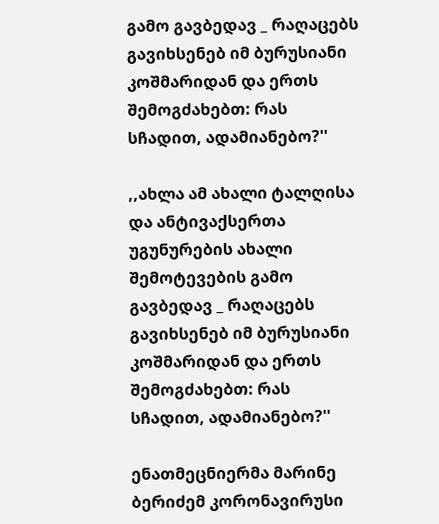გამო გავბედავ _ რაღაცებს გავიხსენებ იმ ბურუსიანი კოშმარიდან და ერთს შემოგძახებთ: რას სჩადით, ადამიანებო?''

,,ახლა ამ ახალი ტალღისა და ანტივაქსერთა უგუნურების ახალი შემოტევების გამო გავბედავ _ რაღაცებს გავიხსენებ იმ ბურუსიანი კოშმარიდან და ერთს შემოგძახებთ: რას სჩადით, ადამიანებო?''

ენათმეცნიერმა მარინე ბერიძემ კორონავირუსი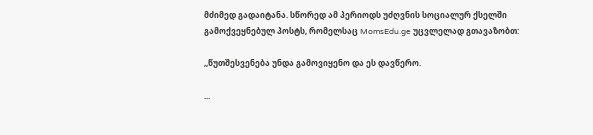მძიმედ გადაიტანა. სწორედ ამ პერიოდს უძღვნის სოციალურ ქსელში გამოქვეყნებულ პოსტს, რომელსაც MomsEdu.ge უცვლელად გთავაზობთ:

,,წუთშესვენება უნდა გამოვიყენო და ეს დავწერო.

...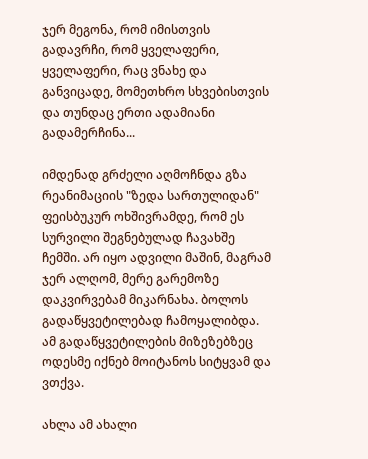ჯერ მეგონა, რომ იმისთვის გადავრჩი, რომ ყველაფერი, ყველაფერი, რაც ვნახე და განვიცადე, მომეთხრო სხვებისთვის და თუნდაც ერთი ადამიანი გადამერჩინა...

იმდენად გრძელი აღმოჩნდა გზა რეანიმაციის "ზედა სართულიდან" ფეისბუკურ ოხშივრამდე, რომ ეს სურვილი შეგნებულად ჩავახშე ჩემში. არ იყო ადვილი მაშინ, მაგრამ ჯერ ალღომ, მერე გარემოზე დაკვირვებამ მიკარნახა. ბოლოს გადაწყვეტილებად ჩამოყალიბდა. ამ გადაწყვეტილების მიზეზებზეც ოდესმე იქნებ მოიტანოს სიტყვამ და ვთქვა.

ახლა ამ ახალი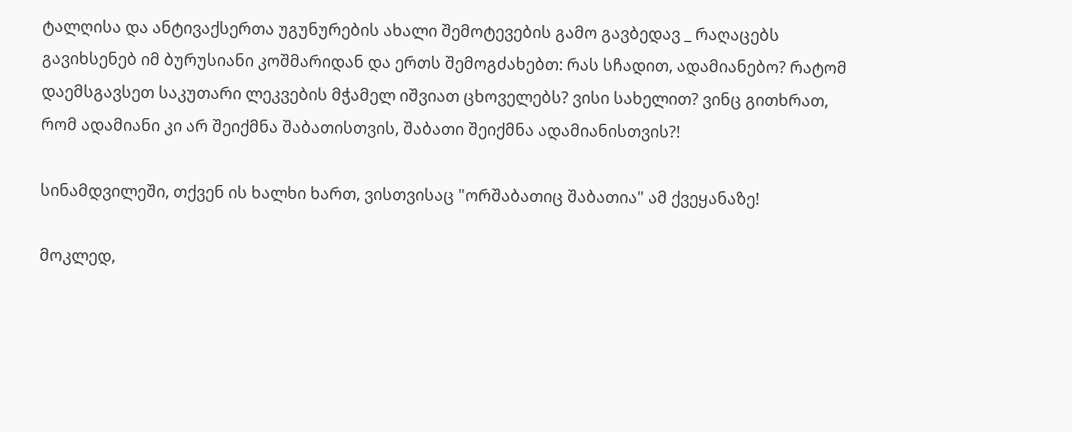ტალღისა და ანტივაქსერთა უგუნურების ახალი შემოტევების გამო გავბედავ _ რაღაცებს გავიხსენებ იმ ბურუსიანი კოშმარიდან და ერთს შემოგძახებთ: რას სჩადით, ადამიანებო? რატომ დაემსგავსეთ საკუთარი ლეკვების მჭამელ იშვიათ ცხოველებს? ვისი სახელით? ვინც გითხრათ, რომ ადამიანი კი არ შეიქმნა შაბათისთვის, შაბათი შეიქმნა ადამიანისთვის?!

სინამდვილეში, თქვენ ის ხალხი ხართ, ვისთვისაც "ორშაბათიც შაბათია" ამ ქვეყანაზე!

მოკლედ,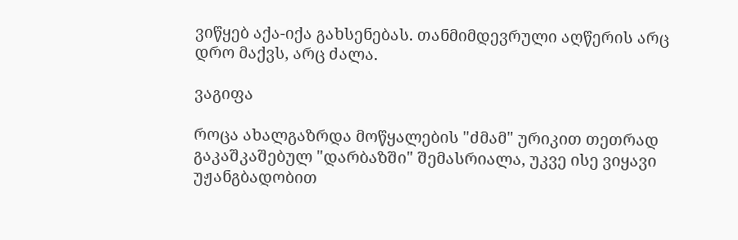ვიწყებ აქა-იქა გახსენებას. თანმიმდევრული აღწერის არც დრო მაქვს, არც ძალა.

ვაგიფა

როცა ახალგაზრდა მოწყალების "ძმამ" ურიკით თეთრად გაკაშკაშებულ "დარბაზში" შემასრიალა, უკვე ისე ვიყავი უჟანგბადობით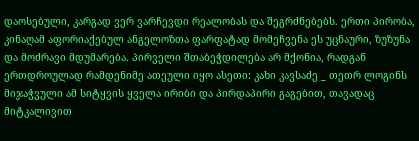დაოსებული, კარგად ვერ ვარჩევდი რეალობას და შეგრძნებებს. ერთი პირობა, კინაღამ აფორიაქებულ ანგელოზთა ფარფატად მომეჩვენა ეს უცნაური, ზუზუნა და მოძრავი მდუმარება. პირველი შთაბეჭდილება არ მქონია, რადგან ერთდროულად რამდენიმე ათეული იყო ასეთი: კახი კავსაძე _ თეთრ ლოგინს მიჯაჭვული ამ სიტყვის ყველა ირიბი და პირდაპირი გაგებით, თავადაც მიტკალივით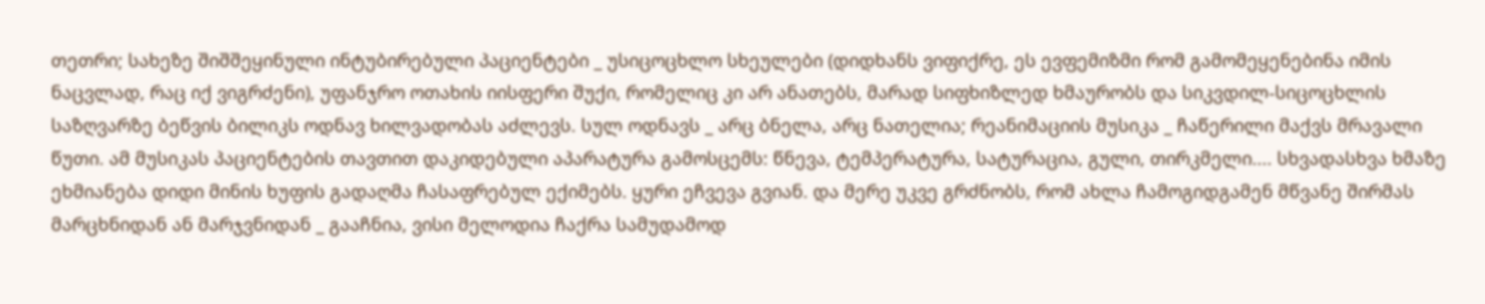თეთრი; სახეზე შიშშეყინული ინტუბირებული პაციენტები _ უსიცოცხლო სხეულები (დიდხანს ვიფიქრე, ეს ევფემიზმი რომ გამომეყენებინა იმის ნაცვლად, რაც იქ ვიგრძენი), უფანჯრო ოთახის იისფერი შუქი, რომელიც კი არ ანათებს, მარად სიფხიზლედ ხმაურობს და სიკვდილ-სიცოცხლის საზღვარზე ბეწვის ბილიკს ოდნავ ხილვადობას აძლევს. სულ ოდნავს _ არც ბნელა, არც ნათელია; რეანიმაციის მუსიკა _ ჩაწერილი მაქვს მრავალი წუთი. ამ მუსიკას პაციენტების თავთით დაკიდებული აპარატურა გამოსცემს: წნევა, ტემპერატურა, სატურაცია, გული, თირკმელი.... სხვადასხვა ხმაზე ეხმიანება დიდი მინის ხუფის გადაღმა ჩასაფრებულ ექიმებს. ყური ეჩვევა გვიან. და მერე უკვე გრძნობს, რომ ახლა ჩამოგიდგამენ მწვანე შირმას მარცხნიდან ან მარჯვნიდან _ გააჩნია, ვისი მელოდია ჩაქრა სამუდამოდ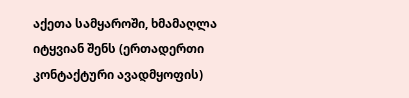აქეთა სამყაროში, ხმამაღლა იტყვიან შენს (ერთადერთი კონტაქტური ავადმყოფის)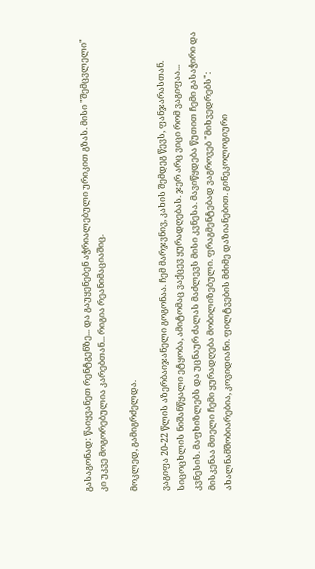გასაგონად: წაიყვანეთ რენტგენზე... და გაუყენებენ აჭრიალებული ურიკით გზას. მისი "შემცვლელი" კი უკვე მოგორებულია კარებთან... რიგია რეანიმაციაშიც.

მოკლედ, გამიგრძელდა.

ვაგიფა 20-22 წლის აზერბაიჯანელი გოგონაა. ჩემ მარჯვნივ, კახის შემდეგ წევს, ფანჯარასთან. სიცოცხლის ნიშანწყალი ეტყობა, ამიტომაც ვაქცევ ყურადღებას. ჯერ არც ვიცი რომ ვაგიფაა... კვნესის. მაფხიზლებს და უცნაურ ძალას მაძლევს მისი კვნესა. მავიწყდება წუთით ჩემი გასაჭირი და მისკენაა მთელი ჩემი ყურადღება მობილიზებული. ფრაგმენტებად ვაგროვებ "მიხვედრებს": ახალნამშობიარებია, კოვიდიანი. ფილტვების მძიმე დაზიანებით. გინეკოლოგიური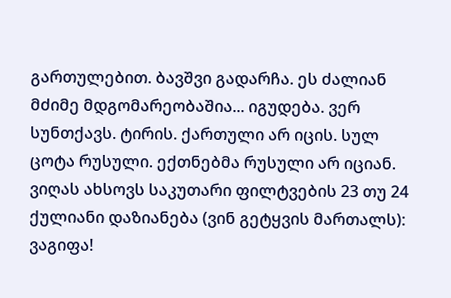გართულებით. ბავშვი გადარჩა. ეს ძალიან მძიმე მდგომარეობაშია... იგუდება. ვერ სუნთქავს. ტირის. ქართული არ იცის. სულ ცოტა რუსული. ექთნებმა რუსული არ იციან. ვიღას ახსოვს საკუთარი ფილტვების 23 თუ 24 ქულიანი დაზიანება (ვინ გეტყვის მართალს): ვაგიფა!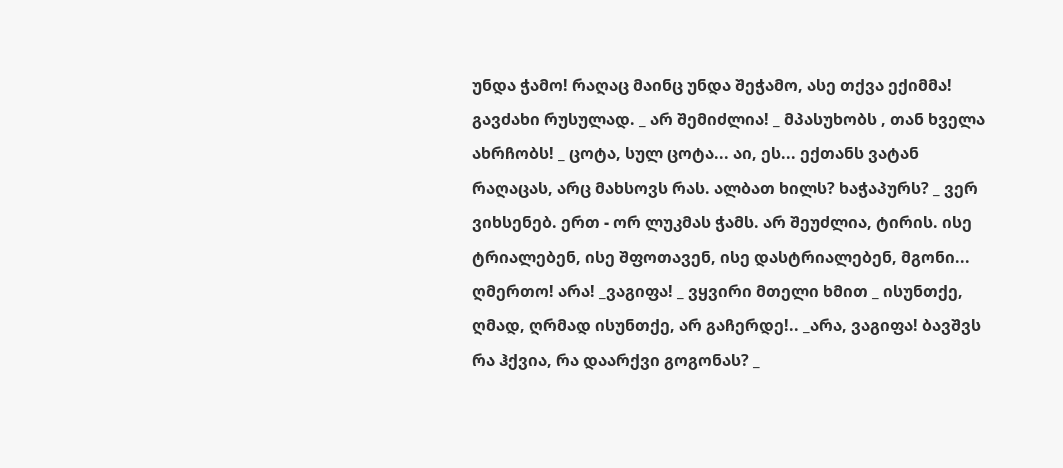უნდა ჭამო! რაღაც მაინც უნდა შეჭამო, ასე თქვა ექიმმა! გავძახი რუსულად. _ არ შემიძლია! _ მპასუხობს , თან ხველა ახრჩობს! _ ცოტა, სულ ცოტა... აი, ეს... ექთანს ვატან რაღაცას, არც მახსოვს რას. ალბათ ხილს? ხაჭაპურს? _ ვერ ვიხსენებ. ერთ - ორ ლუკმას ჭამს. არ შეუძლია, ტირის. ისე ტრიალებენ, ისე შფოთავენ, ისე დასტრიალებენ, მგონი... ღმერთო! არა! _ვაგიფა! _ ვყვირი მთელი ხმით _ ისუნთქე, ღმად, ღრმად ისუნთქე, არ გაჩერდე!.. _არა, ვაგიფა! ბავშვს რა ჰქვია, რა დაარქვი გოგონას? _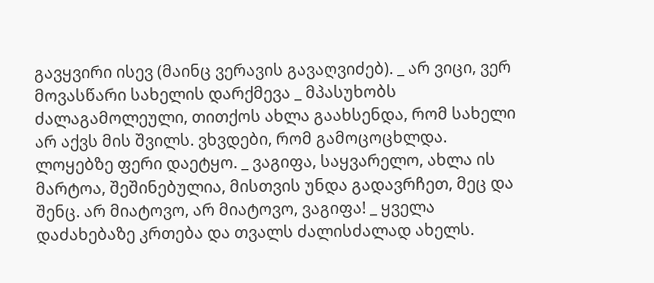გავყვირი ისევ (მაინც ვერავის გავაღვიძებ). _ არ ვიცი, ვერ მოვასწარი სახელის დარქმევა _ მპასუხობს ძალაგამოლეული, თითქოს ახლა გაახსენდა, რომ სახელი არ აქვს მის შვილს. ვხვდები, რომ გამოცოცხლდა. ლოყებზე ფერი დაეტყო. _ ვაგიფა, საყვარელო, ახლა ის მარტოა, შეშინებულია, მისთვის უნდა გადავრჩეთ, მეც და შენც. არ მიატოვო, არ მიატოვო, ვაგიფა! _ ყველა დაძახებაზე კრთება და თვალს ძალისძალად ახელს.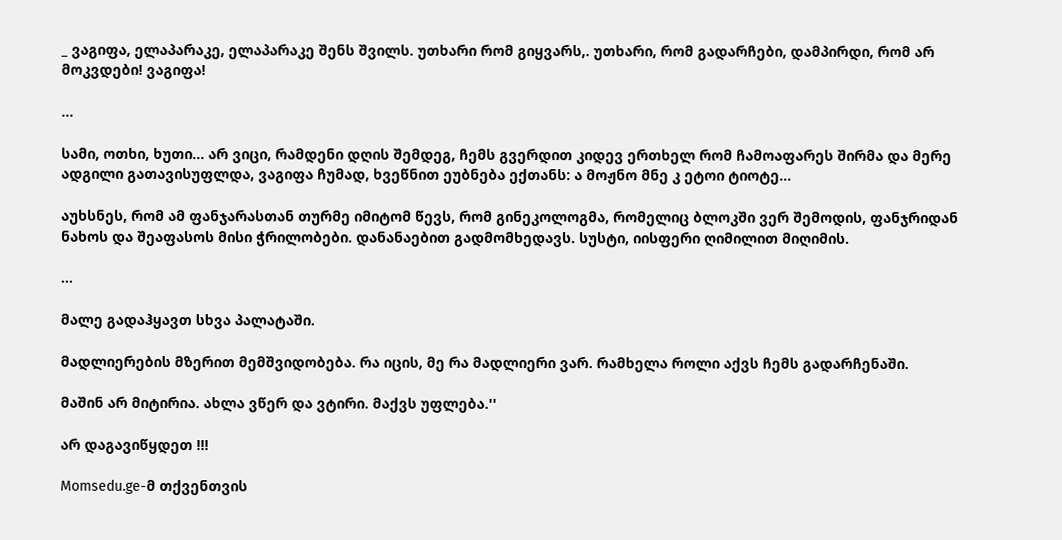_ ვაგიფა, ელაპარაკე, ელაპარაკე შენს შვილს. უთხარი რომ გიყვარს,. უთხარი, რომ გადარჩები, დამპირდი, რომ არ მოკვდები! ვაგიფა!

...

სამი, ოთხი, ხუთი... არ ვიცი, რამდენი დღის შემდეგ, ჩემს გვერდით კიდევ ერთხელ რომ ჩამოაფარეს შირმა და მერე ადგილი გათავისუფლდა, ვაგიფა ჩუმად, ხვეწნით ეუბნება ექთანს: ა მოჟნო მნე კ ეტოი ტიოტე...

აუხსნეს, რომ ამ ფანჯარასთან თურმე იმიტომ წევს, რომ გინეკოლოგმა, რომელიც ბლოკში ვერ შემოდის, ფანჯრიდან ნახოს და შეაფასოს მისი ჭრილობები. დანანაებით გადმომხედავს. სუსტი, იისფერი ღიმილით მიღიმის.

...

მალე გადაჰყავთ სხვა პალატაში.

მადლიერების მზერით მემშვიდობება. რა იცის, მე რა მადლიერი ვარ. რამხელა როლი აქვს ჩემს გადარჩენაში.

მაშინ არ მიტირია. ახლა ვწერ და ვტირი. მაქვს უფლება.''

არ დაგავიწყდეთ !!!

Momsedu.ge-მ თქვენთვის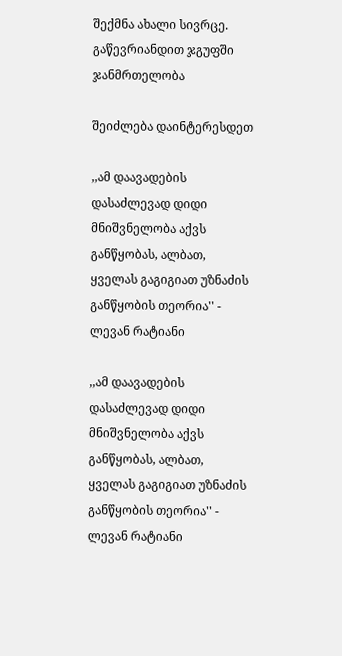შექმნა ახალი სივრცე. გაწევრიანდით ჯგუფში ჯანმრთელობა

შეიძლება დაინტერესდეთ

,,ამ დაავადების დასაძლევად დიდი მნიშვნელობა აქვს განწყობას, ალბათ, ყველას გაგიგიათ უზნაძის განწყობის თეორია'' - ლევან რატიანი

,,ამ დაავადების დასაძლევად დიდი მნიშვნელობა აქვს განწყობას, ალბათ, ყველას გაგიგიათ უზნაძის განწყობის თეორია'' - ლევან რატიანი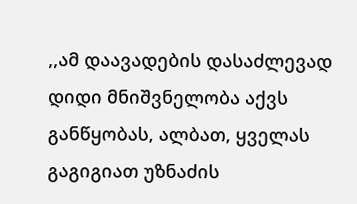,,ამ დაავადების დასაძლევად დიდი მნიშვნელობა აქვს განწყობას, ალბათ, ყველას გაგიგიათ უზნაძის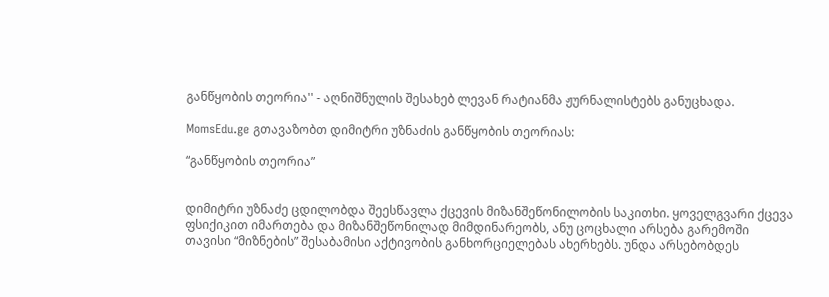განწყობის თეორია'' - აღნიშნულის შესახებ ლევან რატიანმა ჟურნალისტებს განუცხადა.

MomsEdu.ge გთავაზობთ დიმიტრი უზნაძის განწყობის თეორიას:

“განწყობის თეორია”


დიმიტრი უზნაძე ცდილობდა შეესწავლა ქცევის მიზანშეწონილობის საკითხი. ყოველგვარი ქცევა ფსიქიკით იმართება და მიზანშეწონილად მიმდინარეობს, ანუ ცოცხალი არსება გარემოში თავისი “მიზნების” შესაბამისი აქტივობის განხორციელებას ახერხებს. უნდა არსებობდეს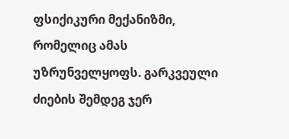ფსიქიკური მექანიზმი, რომელიც ამას უზრუნველყოფს. გარკვეული ძიების შემდეგ ჯერ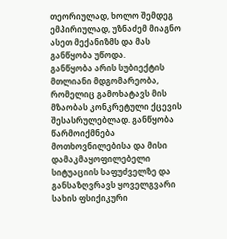თეორიულად, ხოლო შემდეგ ემპირიულად, უზნაძემ მიაგნო ასეთ მექანიზმს და მას განწყობა უწოდა.
განწყობა არის სუბიექტის მთლიანი მდგომარეობა, რომელიც გამოხატავს მის მზაობას კონკრეტული ქცევის შესასრულებლად. განწყობა წარმოიქმნება მოთხოვნილებისა და მისი დამაკმაყოფილებელი სიტუაციის საფუძველზე და განსაზღვრავს ყოველგვარი სახის ფსიქიკური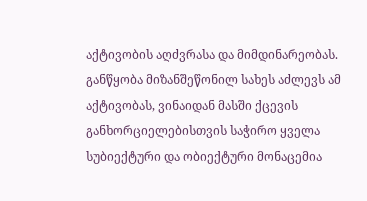აქტივობის აღძვრასა და მიმდინარეობას. განწყობა მიზანშეწონილ სახეს აძლევს ამ აქტივობას, ვინაიდან მასში ქცევის განხორციელებისთვის საჭირო ყველა სუბიექტური და ობიექტური მონაცემია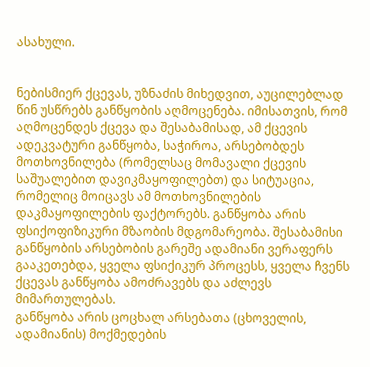ასახული.


ნებისმიერ ქცევას, უზნაძის მიხედვით, აუცილებლად წინ უსწრებს განწყობის აღმოცენება. იმისათვის, რომ აღმოცენდეს ქცევა და შესაბამისად, ამ ქცევის ადეკვატური განწყობა, საჭიროა, არსებობდეს მოთხოვნილება (რომელსაც მომავალი ქცევის საშუალებით დავიკმაყოფილებთ) და სიტუაცია, რომელიც მოიცავს ამ მოთხოვნილების დაკმაყოფილების ფაქტორებს. განწყობა არის ფსიქოფიზიკური მზაობის მდგომარეობა. შესაბამისი განწყობის არსებობის გარეშე ადამიანი ვერაფერს გააკეთებდა, ყველა ფსიქიკურ პროცესს, ყველა ჩვენს ქცევას განწყობა ამოძრავებს და აძლევს მიმართულებას.
განწყობა არის ცოცხალ არსებათა (ცხოველის, ადამიანის) მოქმედების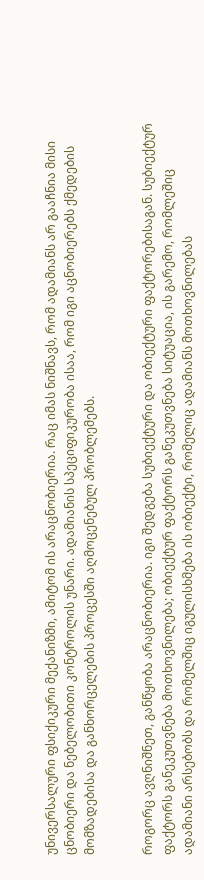უნივერსალური ფსიქიკური მექანიზმი, ამიტომ ის არაცნობიერია. რაც იმას ნიშნავს, რომ ადამიანს არ გააჩნია მისი ცნობიერი და ნებელობითი კონტროლის უნარი. ადამიანის სპეციფიკურობა ისაა, რომ იგი აცნობიერებს ქმედების მომზადებისა და განხორცელების პროცესში აღმოცენებულ პრობლემებს.


როგორც ავღნიშნეთ, განწყობა არაცნობიერია. იგი შედგება სუბიექტური და ობიექტური ფაქტორებისაგან. სუბიექტურ ფაქტორს განეკუთვნება მოთხოვნილება; ობიექტურ ფაქტორს განეკუთვნება სიტუაცია, ის გარემო, რომლეშიც ადამიანი არსებობს და რომელშიც იგულისხმება ის ობიექტი, რომელიც ადამიანს მოთხოვნილებას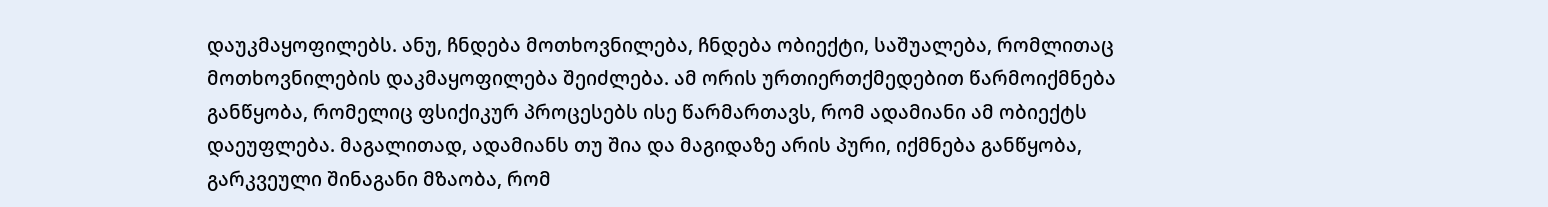დაუკმაყოფილებს. ანუ, ჩნდება მოთხოვნილება, ჩნდება ობიექტი, საშუალება, რომლითაც მოთხოვნილების დაკმაყოფილება შეიძლება. ამ ორის ურთიერთქმედებით წარმოიქმნება განწყობა, რომელიც ფსიქიკურ პროცესებს ისე წარმართავს, რომ ადამიანი ამ ობიექტს დაეუფლება. მაგალითად, ადამიანს თუ შია და მაგიდაზე არის პური, იქმნება განწყობა, გარკვეული შინაგანი მზაობა, რომ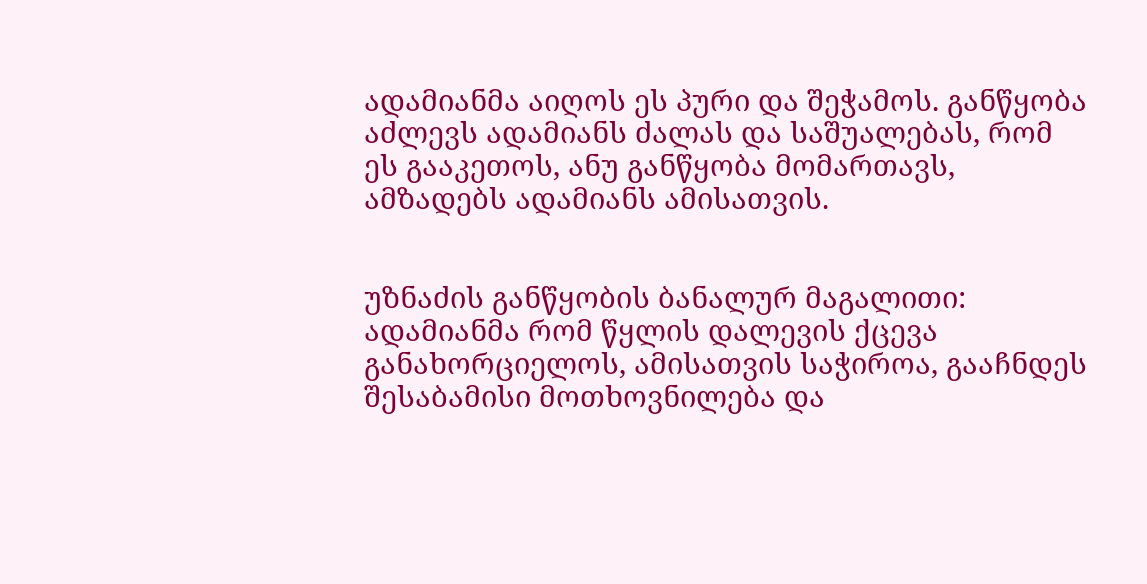ადამიანმა აიღოს ეს პური და შეჭამოს. განწყობა აძლევს ადამიანს ძალას და საშუალებას, რომ ეს გააკეთოს, ანუ განწყობა მომართავს, ამზადებს ადამიანს ამისათვის.


უზნაძის განწყობის ბანალურ მაგალითი: ადამიანმა რომ წყლის დალევის ქცევა განახორციელოს, ამისათვის საჭიროა, გააჩნდეს შესაბამისი მოთხოვნილება და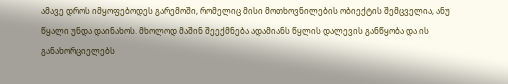ამავე დროს იმყოფებოდეს გარემოში, რომელიც მისი მოთხოვნილების ობიექტის შემცველია, ანუ წყალი უნდა დაინახოს. მხოლოდ მაშინ შეექმნება ადამიანს წყლის დალევის განწყობა და ის განახორციელებს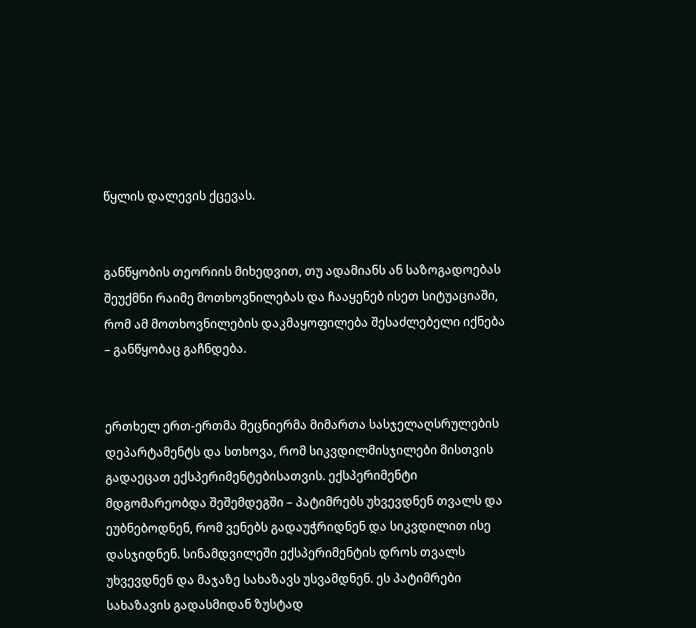წყლის დალევის ქცევას.


განწყობის თეორიის მიხედვით, თუ ადამიანს ან საზოგადოებას შეუქმნი რაიმე მოთხოვნილებას და ჩააყენებ ისეთ სიტუაციაში, რომ ამ მოთხოვნილების დაკმაყოფილება შესაძლებელი იქნება – განწყობაც გაჩნდება.


ერთხელ ერთ-ერთმა მეცნიერმა მიმართა სასჯელაღსრულების დეპარტამენტს და სთხოვა, რომ სიკვდილმისჯილები მისთვის გადაეცათ ექსპერიმენტებისათვის. ექსპერიმენტი მდგომარეობდა შეშემდეგში – პატიმრებს უხვევდნენ თვალს და ეუბნებოდნენ, რომ ვენებს გადაუჭრიდნენ და სიკვდილით ისე დასჯიდნენ. სინამდვილეში ექსპერიმენტის დროს თვალს უხვევდნენ და მაჯაზე სახაზავს უსვამდნენ. ეს პატიმრები სახაზავის გადასმიდან ზუსტად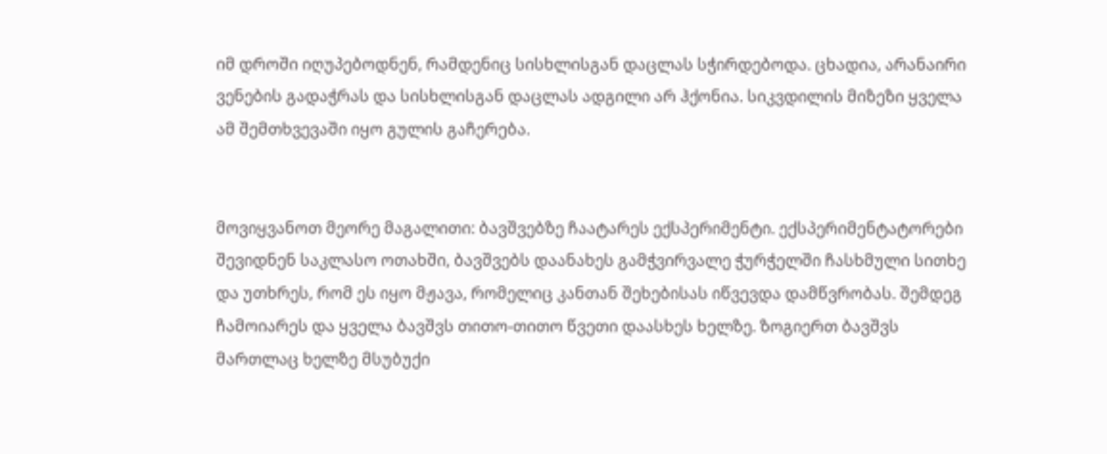იმ დროში იღუპებოდნენ, რამდენიც სისხლისგან დაცლას სჭირდებოდა. ცხადია, არანაირი ვენების გადაჭრას და სისხლისგან დაცლას ადგილი არ ჰქონია. სიკვდილის მიზეზი ყველა ამ შემთხვევაში იყო გულის გაჩერება.


მოვიყვანოთ მეორე მაგალითი: ბავშვებზე ჩაატარეს ექსპერიმენტი. ექსპერიმენტატორები შევიდნენ საკლასო ოთახში, ბავშვებს დაანახეს გამჭვირვალე ჭურჭელში ჩასხმული სითხე და უთხრეს, რომ ეს იყო მჟავა, რომელიც კანთან შეხებისას იწვევდა დამწვრობას. შემდეგ ჩამოიარეს და ყველა ბავშვს თითო-თითო წვეთი დაასხეს ხელზე. ზოგიერთ ბავშვს მართლაც ხელზე მსუბუქი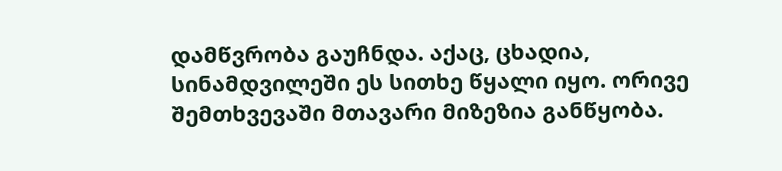დამწვრობა გაუჩნდა. აქაც, ცხადია, სინამდვილეში ეს სითხე წყალი იყო. ორივე შემთხვევაში მთავარი მიზეზია განწყობა.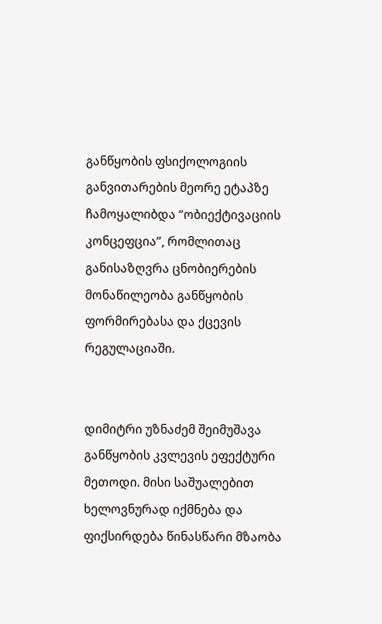განწყობის ფსიქოლოგიის განვითარების მეორე ეტაპზე ჩამოყალიბდა “ობიექტივაციის კონცეფცია”, რომლითაც განისაზღვრა ცნობიერების მონაწილეობა განწყობის ფორმირებასა და ქცევის რეგულაციაში.


დიმიტრი უზნაძემ შეიმუშავა განწყობის კვლევის ეფექტური მეთოდი. მისი საშუალებით ხელოვნურად იქმნება და ფიქსირდება წინასწარი მზაობა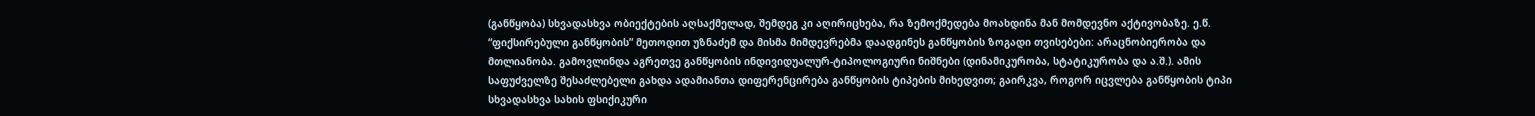(განწყობა) სხვადასხვა ობიექტების აღსაქმელად, შემდეგ კი აღირიცხება, რა ზემოქმედება მოახდინა მან მომდევნო აქტივობაზე. ე.წ. “ფიქსირებული განწყობის” მეთოდით უზნაძემ და მისმა მიმდევრებმა დაადგინეს განწყობის ზოგადი თვისებები: არაცნობიერობა და მთლიანობა. გამოვლინდა აგრეთვე განწყობის ინდივიდუალურ-ტიპოლოგიური ნიშნები (დინამიკურობა, სტატიკურობა და ა.შ.). ამის საფუძველზე შესაძლებელი გახდა ადამიანთა დიფერენცირება განწყობის ტიპების მიხედვით; გაირკვა, როგორ იცვლება განწყობის ტიპი სხვადასხვა სახის ფსიქიკური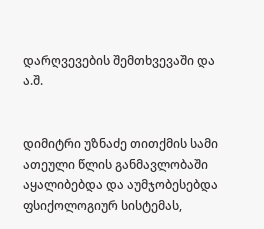დარღვევების შემთხვევაში და ა.შ.


დიმიტრი უზნაძე თითქმის სამი ათეული წლის განმავლობაში აყალიბებდა და აუმჯობესებდა ფსიქოლოგიურ სისტემას,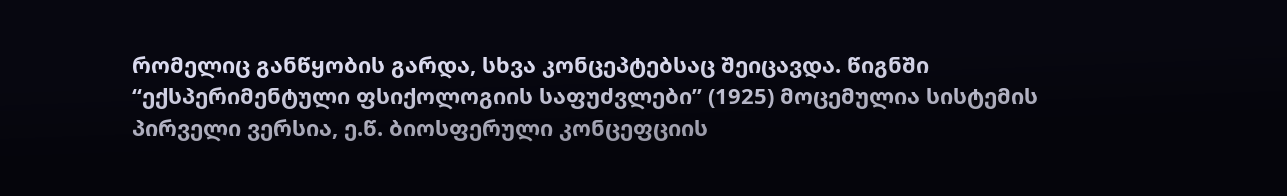რომელიც განწყობის გარდა, სხვა კონცეპტებსაც შეიცავდა. წიგნში “ექსპერიმენტული ფსიქოლოგიის საფუძვლები” (1925) მოცემულია სისტემის პირველი ვერსია, ე.წ. ბიოსფერული კონცეფციის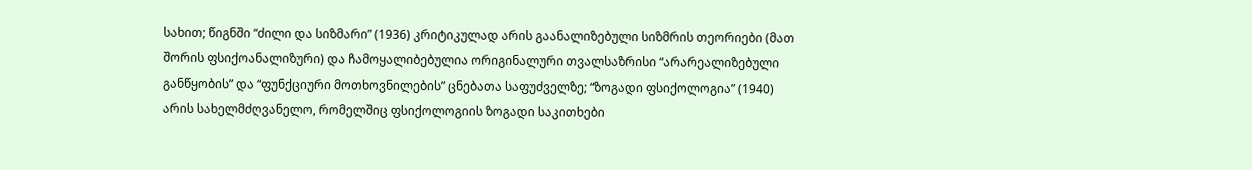სახით; წიგნში “ძილი და სიზმარი” (1936) კრიტიკულად არის გაანალიზებული სიზმრის თეორიები (მათ შორის ფსიქოანალიზური) და ჩამოყალიბებულია ორიგინალური თვალსაზრისი “არარეალიზებული განწყობის” და “ფუნქციური მოთხოვნილების” ცნებათა საფუძველზე; “ზოგადი ფსიქოლოგია” (1940) არის სახელმძღვანელო, რომელშიც ფსიქოლოგიის ზოგადი საკითხები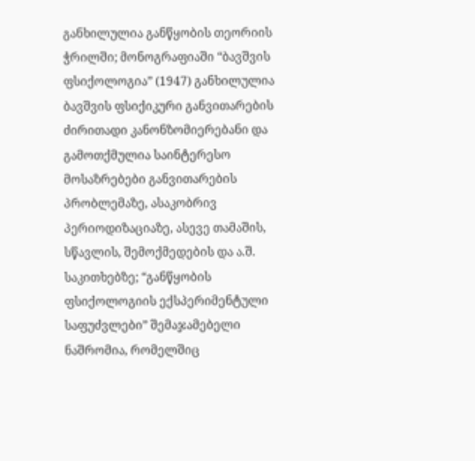განხილულია განწყობის თეორიის ჭრილში; მონოგრაფიაში “ბავშვის ფსიქოლოგია” (1947) განხილულია ბავშვის ფსიქიკური განვითარების ძირითადი კანონზომიერებანი და გამოთქმულია საინტერესო მოსაზრებები განვითარების პრობლემაზე, ასაკობრივ პერიოდიზაციაზე, ასევე თამაშის, სწავლის, შემოქმედების და ა.შ. საკითხებზე; “განწყობის ფსიქოლოგიის ექსპერიმენტული საფუძვლები” შემაჯამებელი ნაშრომია, რომელშიც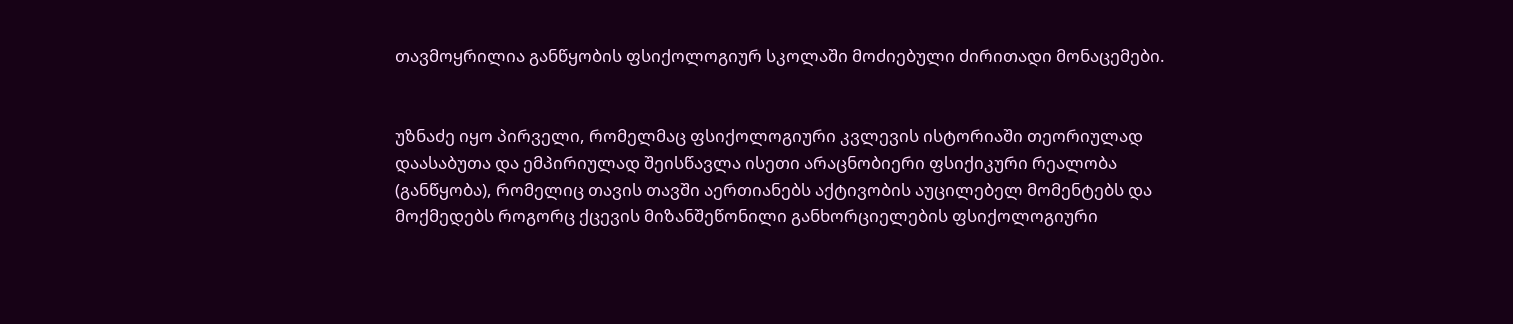თავმოყრილია განწყობის ფსიქოლოგიურ სკოლაში მოძიებული ძირითადი მონაცემები.


უზნაძე იყო პირველი, რომელმაც ფსიქოლოგიური კვლევის ისტორიაში თეორიულად დაასაბუთა და ემპირიულად შეისწავლა ისეთი არაცნობიერი ფსიქიკური რეალობა (განწყობა), რომელიც თავის თავში აერთიანებს აქტივობის აუცილებელ მომენტებს და მოქმედებს როგორც ქცევის მიზანშეწონილი განხორციელების ფსიქოლოგიური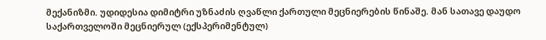მექანიზმი. უდიდესია დიმიტრი უზნაძის ღვაწლი ქართული მეცნიერების წინაშე. მან სათავე დაუდო საქართველოში მეცნიერულ (ექსპერიმენტულ)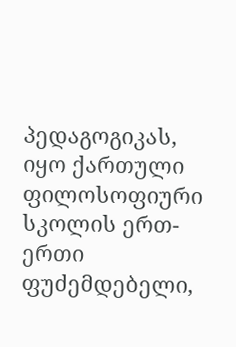პედაგოგიკას, იყო ქართული ფილოსოფიური სკოლის ერთ-ერთი ფუძემდებელი,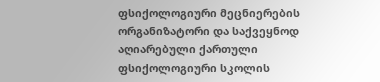ფსიქოლოგიური მეცნიერების ორგანიზატორი და საქვეყნოდ აღიარებული ქართული ფსიქოლოგიური სკოლის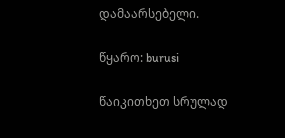დამაარსებელი.

წყარო: burusi

წაიკითხეთ სრულად